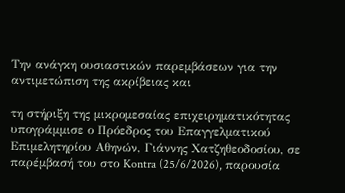Την ανάγκη ουσιαστικών παρεμβάσεων για την αντιμετώπιση της ακρίβειας και

τη στήριξη της μικρομεσαίας επιχειρηματικότητας υπογράμμισε ο Πρόεδρος του Επαγγελματικού Επιμελητηρίου Αθηνών, Γιάννης Χατζηθεοδοσίου, σε παρέμβασή του στο Kontra (25/6/2026), παρουσία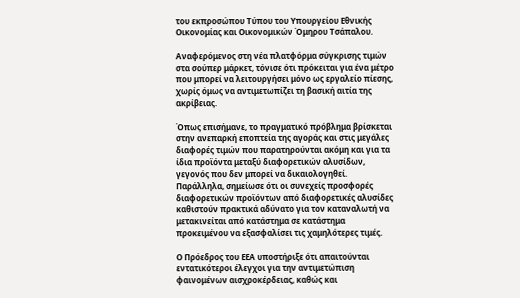του εκπροσώπου Τύπου του Υπουργείου Εθνικής Οικονομίας και Οικονομικών Όμηρου Τσάπαλου.

Αναφερόμενος στη νέα πλατφόρμα σύγκρισης τιμών στα σούπερ μάρκετ, τόνισε ότι πρόκειται για ένα μέτρο που μπορεί να λειτουργήσει μόνο ως εργαλείο πίεσης, χωρίς όμως να αντιμετωπίζει τη βασική αιτία της ακρίβειας.

Όπως επισήμανε, το πραγματικό πρόβλημα βρίσκεται στην ανεπαρκή εποπτεία της αγοράς και στις μεγάλες διαφορές τιμών που παρατηρούνται ακόμη και για τα ίδια προϊόντα μεταξύ διαφορετικών αλυσίδων, γεγονός που δεν μπορεί να δικαιολογηθεί. Παράλληλα, σημείωσε ότι οι συνεχείς προσφορές διαφορετικών προϊόντων από διαφορετικές αλυσίδες καθιστούν πρακτικά αδύνατο για τον καταναλωτή να μετακινείται από κατάστημα σε κατάστημα προκειμένου να εξασφαλίσει τις χαμηλότερες τιμές.

Ο Πρόεδρος του ΕΕΑ υποστήριξε ότι απαιτούνται εντατικότεροι έλεγχοι για την αντιμετώπιση φαινομένων αισχροκέρδειας, καθώς και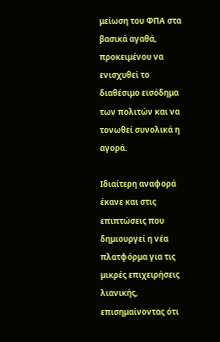μείωση του ΦΠΑ στα βασικά αγαθά, προκειμένου να ενισχυθεί το διαθέσιμο εισόδημα των πολιτών και να τονωθεί συνολικά η αγορά.

Ιδιαίτερη αναφορά έκανε και στις επιπτώσεις που δημιουργεί η νέα πλατφόρμα για τις μικρές επιχειρήσεις λιανικής, επισημαίνοντας ότι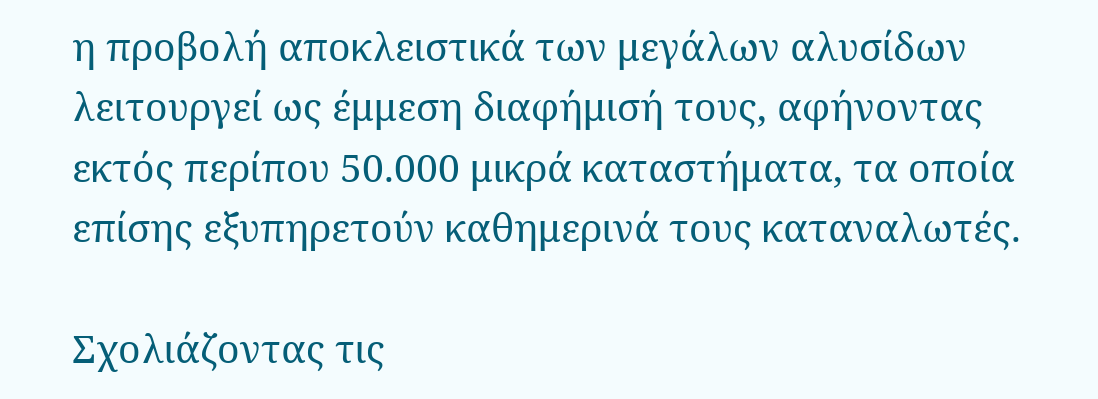η προβολή αποκλειστικά των μεγάλων αλυσίδων λειτουργεί ως έμμεση διαφήμισή τους, αφήνοντας εκτός περίπου 50.000 μικρά καταστήματα, τα οποία επίσης εξυπηρετούν καθημερινά τους καταναλωτές.

Σχολιάζοντας τις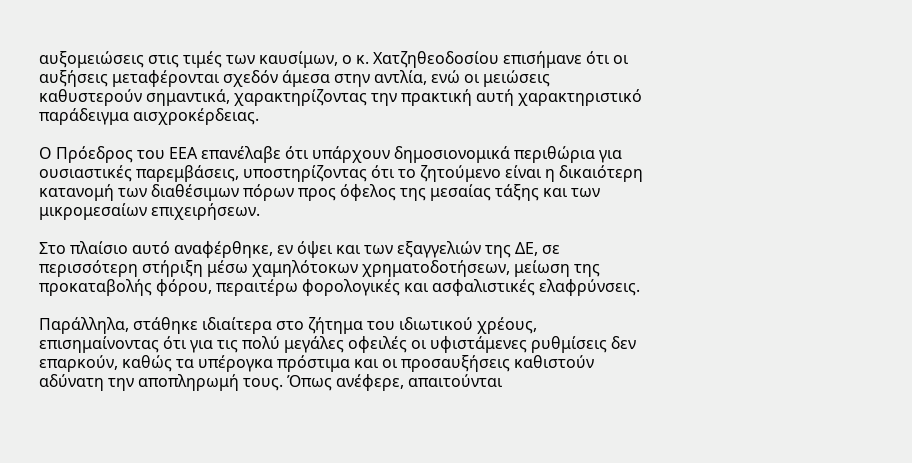αυξομειώσεις στις τιμές των καυσίμων, ο κ. Χατζηθεοδοσίου επισήμανε ότι οι αυξήσεις μεταφέρονται σχεδόν άμεσα στην αντλία, ενώ οι μειώσεις καθυστερούν σημαντικά, χαρακτηρίζοντας την πρακτική αυτή χαρακτηριστικό παράδειγμα αισχροκέρδειας.

Ο Πρόεδρος του ΕΕΑ επανέλαβε ότι υπάρχουν δημοσιονομικά περιθώρια για ουσιαστικές παρεμβάσεις, υποστηρίζοντας ότι το ζητούμενο είναι η δικαιότερη κατανομή των διαθέσιμων πόρων προς όφελος της μεσαίας τάξης και των μικρομεσαίων επιχειρήσεων.

Στο πλαίσιο αυτό αναφέρθηκε, εν όψει και των εξαγγελιών της ΔΕ, σε περισσότερη στήριξη μέσω χαμηλότοκων χρηματοδοτήσεων, μείωση της προκαταβολής φόρου, περαιτέρω φορολογικές και ασφαλιστικές ελαφρύνσεις.

Παράλληλα, στάθηκε ιδιαίτερα στο ζήτημα του ιδιωτικού χρέους, επισημαίνοντας ότι για τις πολύ μεγάλες οφειλές οι υφιστάμενες ρυθμίσεις δεν επαρκούν, καθώς τα υπέρογκα πρόστιμα και οι προσαυξήσεις καθιστούν αδύνατη την αποπληρωμή τους. Όπως ανέφερε, απαιτούνται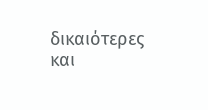δικαιότερες και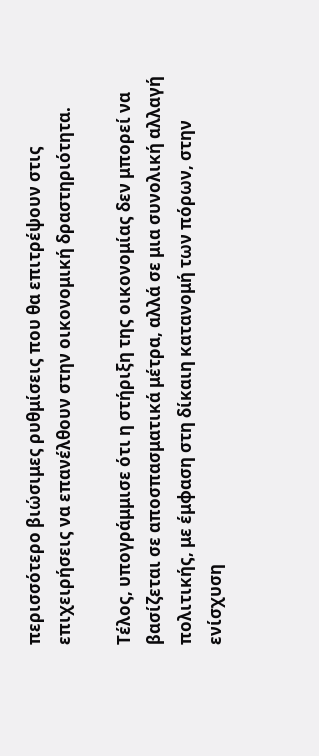περισσότερο βιώσιμες ρυθμίσεις που θα επιτρέψουν στις επιχειρήσεις να επανέλθουν στην οικονομική δραστηριότητα.

Τέλος, υπογράμμισε ότι η στήριξη της οικονομίας δεν μπορεί να βασίζεται σε αποσπασματικά μέτρα, αλλά σε μια συνολική αλλαγή πολιτικής, με έμφαση στη δίκαιη κατανομή των πόρων, στην ενίσχυση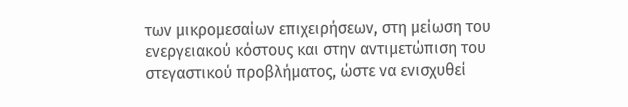των μικρομεσαίων επιχειρήσεων, στη μείωση του ενεργειακού κόστους και στην αντιμετώπιση του στεγαστικού προβλήματος, ώστε να ενισχυθεί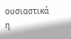ουσιαστικά η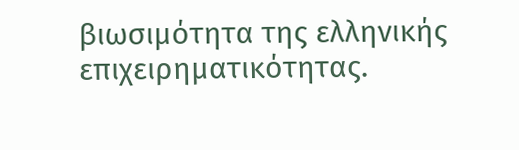βιωσιμότητα της ελληνικής επιχειρηματικότητας.